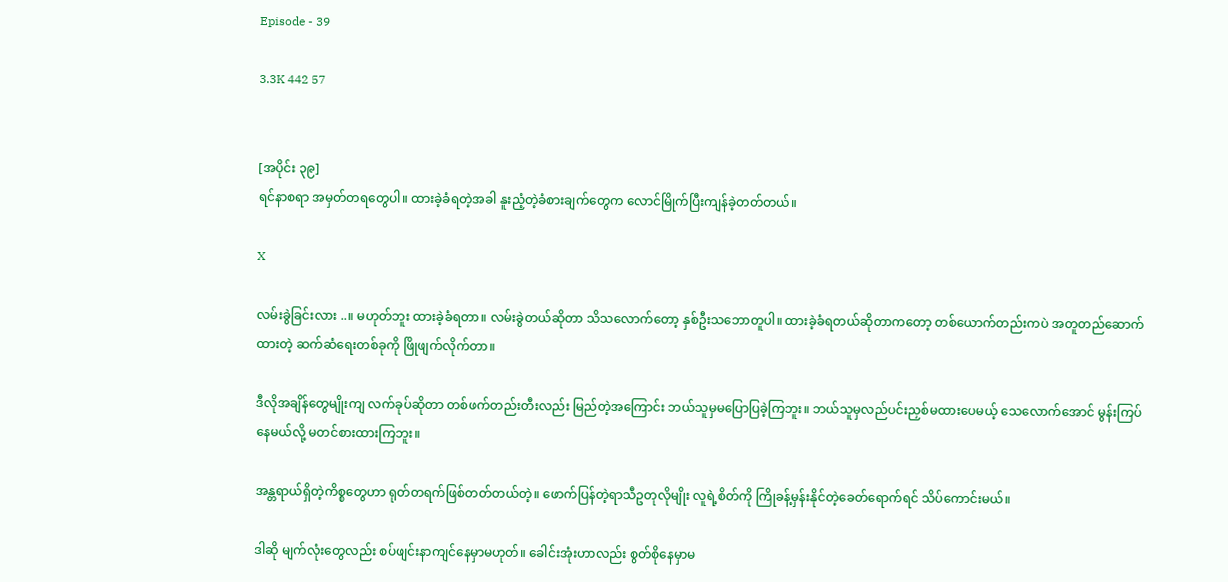Episode - 39

3.3K 442 57


[အပိုင်း ၃၉]
ရင်နာစရာ အမှတ်တရတွေပါ။ ထားခဲ့ခံရတဲ့အခါ နူးညံ့တဲ့ခံစားချက်တွေက လောင်မြိုက်ပြီးကျန်ခဲ့တတ်တယ်။

X

လမ်းခွဲခြင်းလား ..။ မဟုတ်ဘူး ထားခဲ့ခံရတာ။ လမ်းခွဲတယ်ဆိုတာ သိသလောက်တော့ နှစ်ဦးသဘောတူပါ။ ထားခဲ့ခံရတယ်ဆိုတာကတော့ တစ်ယောက်တည်းကပဲ အတူတည်ဆောက်ထားတဲ့ ဆက်ဆံရေးတစ်ခုကို ဖြိုဖျက်လိုက်တာ။

ဒီလိုအချိန်တွေမျိုးကျ လက်ခုပ်ဆိုတာ တစ်ဖက်တည်းတီးလည်း မြည်တဲ့အကြောင်း ဘယ်သူမှမပြောပြခဲ့ကြဘူး။ ဘယ်သူမှလည်ပင်းညှစ်မထားပေမယ့် သေလောက်အောင် မွန်းကြပ်နေမယ်လို့ မတင်စားထားကြဘူး။

အန္တရာယ်ရှိတဲ့ကိစ္စတွေဟာ ရုတ်တရက်ဖြစ်တတ်တယ်တဲ့။ ဖောက်ပြန်တဲ့ရာသီဥတုလိုမျိုး လူရဲ့စိတ်ကို ကြိုခန့်မှန်းနိုင်တဲ့ခေတ်ရောက်ရင် သိပ်ကောင်းမယ်။

ဒါဆို မျက်လုံးတွေလည်း စပ်ဖျင်းနာကျင်နေမှာမဟုတ်။ ခေါင်းအုံးဟာလည်း စွတ်စိုနေမှာမ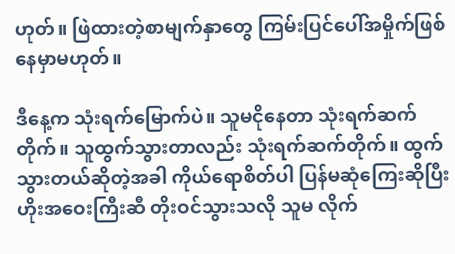ဟုတ်။ ဖြဲထားတဲ့စာမျက်နှာတွေ ကြမ်းပြင်ပေါ်အမှိုက်ဖြစ်နေမှာမဟုတ်။

ဒီနေ့က သုံးရက်မြောက်ပဲ။ သူမငိုနေတာ သုံးရက်ဆက်တိုက်။ သူထွက်သွားတာလည်း သုံးရက်ဆက်တိုက်။ ထွက်သွားတယ်ဆိုတဲ့အခါ ကိုယ်ရောစိတ်ပါ ပြန်မဆုံကြေးဆိုပြီး ဟိုးအဝေးကြီးဆီ တိုးဝင်သွားသလို သူမ လိုက်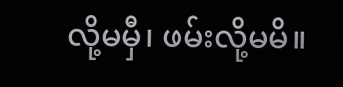လို့မမှီ၊ ဖမ်းလို့မမိ။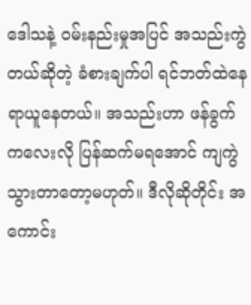ဒေါသနဲ့ ဝမ်းနည်းမှုအပြင် အသည်းကွဲတယ်ဆိုတဲ့ ခံစားချက်ပါ ရင်ဘတ်ထဲနေရာယူနေတယ်။ အသည်းဟာ ဖန်ခွက်ကလေးလို ပြန်ဆက်မရအောင် ကျကွဲသွားတာတော့မဟုတ်။ ဒီလိုဆိုတိုင်း အကောင်း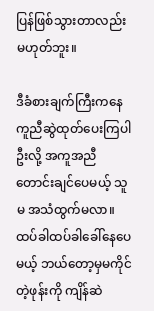ပြန်ဖြစ်သွားတာလည်း မဟုတ်ဘူး။

ဒီခံစားချက်ကြီးကနေ ကူညီဆွဲထုတ်ပေးကြပါဦးလို့ အကူအညီတောင်းချင်ပေမယ့် သူမ အသံထွက်မလာ။ ထပ်ခါထပ်ခါခေါ်နေပေမယ့် ဘယ်တော့မှမကိုင်တဲ့ဖုန်းကို ကျိန်ဆဲ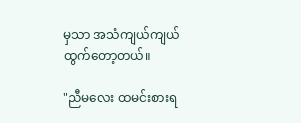မှသာ အသံကျယ်ကျယ်ထွက်တော့တယ်။

"ညီမလေး ထမင်းစားရ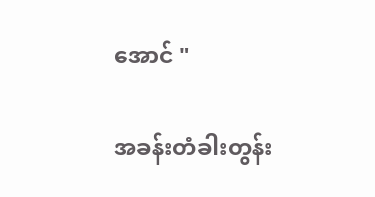အောင် "

အခန်းတံခါးတွန်း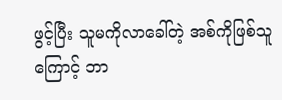ဖွင့်ပြီး သူမကိုလာခေါ်တဲ့ အစ်ကိုဖြစ်သူကြောင့် ဘာ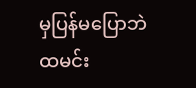မှပြန်မပြောဘဲ ထမင်း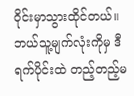ဝိုင်းမှာသွားထိုင်တယ်။ ဘယ်သူ့မျက်လုံးကိုမှ ဒီရက်ပိုင်းထဲ တည့်တည့်မ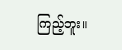ကြည့်ဘူး။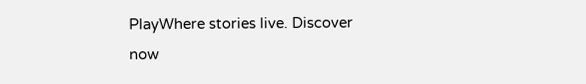PlayWhere stories live. Discover now